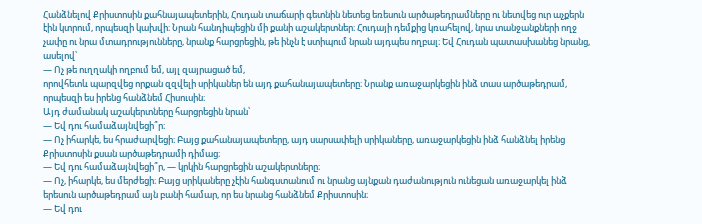Հանձնելով Քրիստոսին քահնայապետերին, Հուդան տաճարի գետնին նետեց եռեսուն արծաթեդրամները ու նետվեց ուր աչքերն էին կտրում, որպեսզի կախվի։ Նրան հանդիպեցին մի քանի աշակերտներ։ Հուդայի դեմքից կռահելով, նրա տանջանքների ողջ չափը ու նրա մտադրությունները, նրանք հարցրեցին, թե ինչն է ստիպում նրան այդպես ողբալ։ Եվ Հուդան պատասխանեց նրանց, ասելով՝
— Ոչ թե ուղղակի ողբում եմ, այլ զայրացած եմ,
որովհետև պարզվեց որքան զզվելի սրիկաներ են այդ քահանայապետերը։ Նրանք առաջարկեցին ինձ տաս արծաթեդրամ, որպեսզի ես իրենց հանձնեմ Հիսուսին։
Այդ ժամանակ աշակերտները հարցրեցին նրան՝
— Եվ դու համաձայնվեցի՞ր։
— Ոչ իհարկե, ես հրաժարվեցի։ Բայց քահանայապետերը, այդ սարսափելի սրիկաները, առաջարկեցին ինձ հանձնել իրենց Քրիստոսին քսան արծաթեդրամի դիմաց։
— Եվ դու համաձայնվեցի՞ր, — կրկին հարցրեցին աշակերտները։
— Ոչ, իհարկե, ես մերժեցի։ Բայց սրիկաները չէին հանգստանում ու նրանց այնքան դաժանություն ունեցան առաջարկել ինձ երեսուն արծաթեդրամ այն բանի համար, որ ես նրանց հանձնեմ Քրիստոսին։
— Եվ դու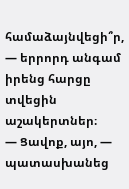համաձայնվեցի՞ր, — երրորդ անգամ իրենց հարցը տվեցին աշակերտներ։
— Ցավոք, այո, — պատասխանեց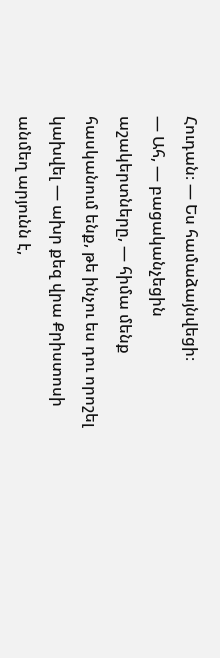Հուդան։ — Ես համաձայնվեցի։
— Ահ, — բացականչեցին աշակերտները, — հիմա մենք հասկանում ենք, թե ինչու ես դու որոշել կախվել — ախր քեզ վրա Քրիստոսի անմեղ արյունն է,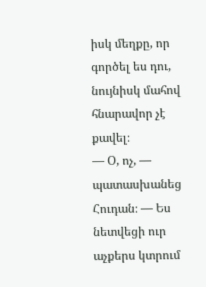իսկ մեղքը, որ գործել ես դու, նույնիսկ մահով հնարավոր չէ քավել։
— Օ, ոչ, — պատասխանեց Հուդան։ — Ես նետվեցի ուր աչքերս կտրում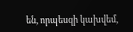են, որպեսզի կախվեմ,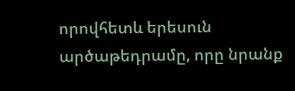որովհետև երեսուն արծաթեդրամը, որը նրանք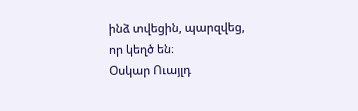ինձ տվեցին, պարզվեց, որ կեղծ են։
Օսկար Ուայլդ